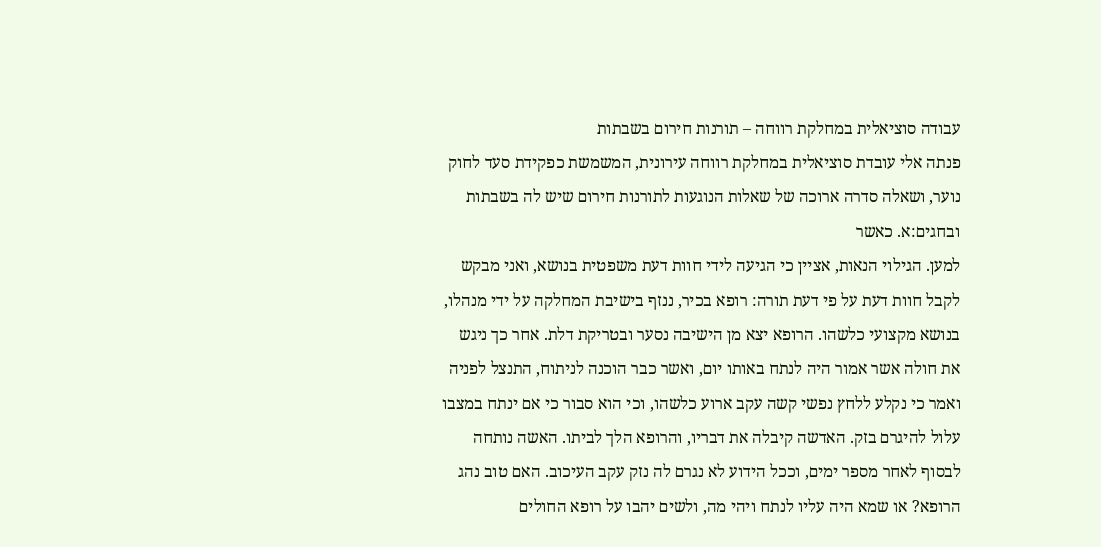עבודה סוציאלית במחלקת רווחה – תורנות חירום בשבתות
פנתה אלי עובדת סוציאלית במחלקת רווחה עירונית, המשמשת כפקידת סעד לחוק נוער, ושאלה סדרה ארוכה של שאלות הנוגעות לתורנות חירום שיש לה בשבתות ובחגים:א. כאשר
למען. הגילוי הנאות, אציין כי הגיעה לידי חוות דעת משפטית בנושא, ואני מבקש לקבל חוות דעת על פי דעת תורה: רופא בכיר, ננזף בישיבת המחלקה על ידי מנהלו, בנושא מקצועי כלשהו. הרופא יצא מן הישיבה נסער ובטריקת דלת. אחר כך ניגש את חולה אשר אמור היה לנתח באותו יום, ואשר כבר הוכנה לניתוח, התנצל לפניה ואמר כי נקלע ללחץ נפשי קשה עקב ארוע כלשהו, וכי הוא סבור כי אם ינתח במצבו עלול להיגרם בזק. האדשה קיבלה את דבריו, והרופא הלך לביתו. האשה נותחה לבסוף לאחר מספר ימים, וככל הידוע לא נגרם לה נזק עקב העיכוב. האם טוב נהג הרופא? או שמא היה עליו לנתח ויהי מה, ולשים יהבו על רופא החולים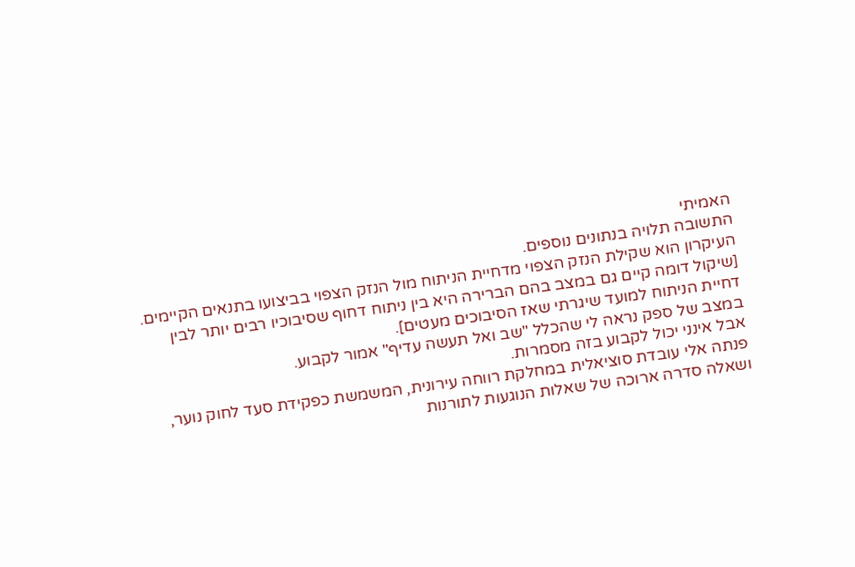האמיתי
התשובה תלויה בנתונים נוספים.
העיקרון הוא שקילת הנזק הצפוי מדחיית הניתוח מול הנזק הצפוי בביצועו בתנאים הקיימים.
[שיקול דומה קיים גם במצב בהם הברירה היא בין ניתוח דחוף שסיבוכיו רבים יותר לבין דחיית הניתוח למועד שיגרתי שאז הסיבוכים מעטים].
במצב של ספק נראה לי שהכלל "שב ואל תעשה עדיף" אמור לקבוע.
אבל אינני יכול לקבוע בזה מסמרות.
פנתה אלי עובדת סוציאלית במחלקת רווחה עירונית, המשמשת כפקידת סעד לחוק נוער, ושאלה סדרה ארוכה של שאלות הנוגעות לתורנות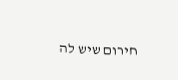חירום שיש לה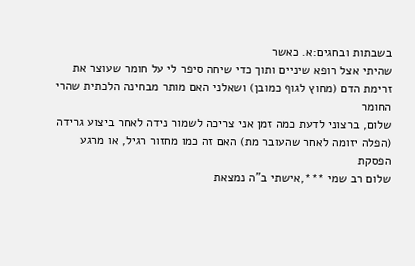בשבתות ובחגים:א. כאשר
שהיתי אצל רופא שיניים ותוך כדי שיחה סיפר לי על חומר שעוצר את זרימת הדם (מחוץ לגוף כמובן) ושאלני האם מותר מבחינה הלכתית שהרי החומר
שלום, ברצוני לדעת כמה זמן אני צריכה לשמור נידה לאחר ביצוע גרידה (הפלה יזומה לאחר שהעובר מת) האם זה כמו מחזור רגיל, או מרגע הפסקת
שלום רב שמי ***,אישתי ב"ה נמצאת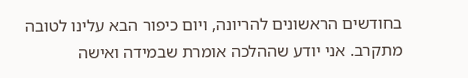בחודשים הראשונים להריונה, ויום כיפור הבא עלינו לטובה מתקרב. אני יודע שההלכה אומרת שבמידה ואישה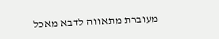מעוברת מתאווה לדבא מאכל